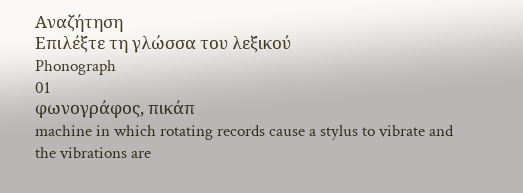Αναζήτηση
Επιλέξτε τη γλώσσα του λεξικού
Phonograph
01
φωνογράφος, πικάπ
machine in which rotating records cause a stylus to vibrate and the vibrations are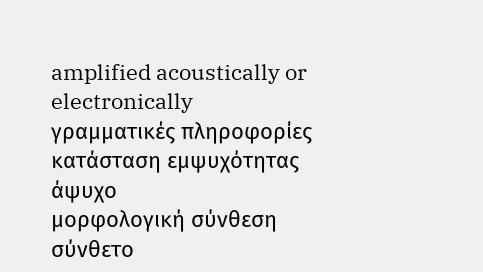amplified acoustically or electronically
γραμματικές πληροφορίες
κατάσταση εμψυχότητας
άψυχο
μορφολογική σύνθεση
σύνθετο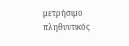μετρήσιμο
πληθυντικός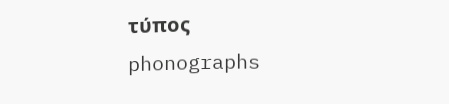τύπος
phonographs